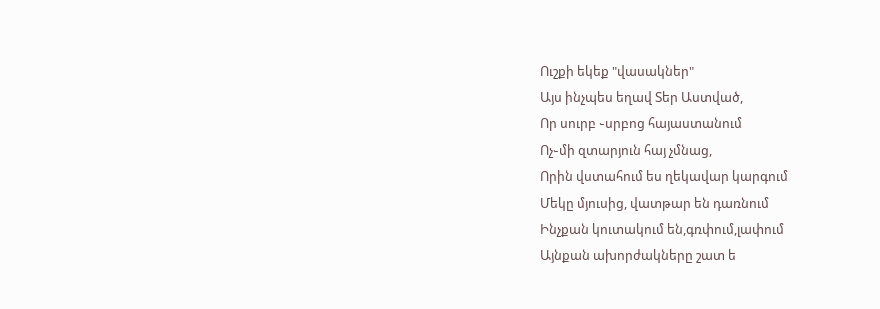Ուշքի եկեք "վասակներ"
Այս ինչպես եղավ Տեր Աստված,
Որ սուրբ ֊սրբոց հայաստանում
Ոչ֊մի զտարյուն հայ չմնաց,
Որին վստահում ես ղեկավար կարգում
Մեկը մյուսից, վատթար են դառնում
Ինչքան կուտակում են,գռփում,լափում
Այնքան ախորժակները շատ ե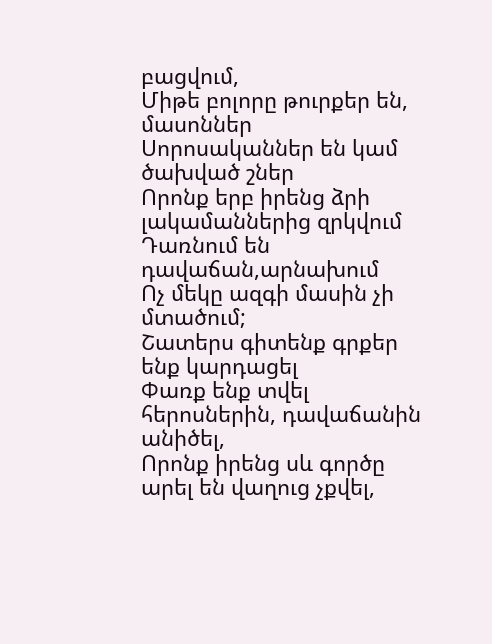բացվում,
Միթե բոլորը թուրքեր են, մասոններ
Սորոսականներ են կամ ծախված շներ
Որոնք երբ իրենց ձրի լակամաններից զրկվում
Դառնում են դավաճան,արնախում
Ոչ մեկը ազգի մասին չի մտածում;
Շատերս գիտենք գրքեր ենք կարդացել
Փառք ենք տվել հերոսներին, դավաճանին անիծել,
Որոնք իրենց սև գործը արել են վաղուց չքվել,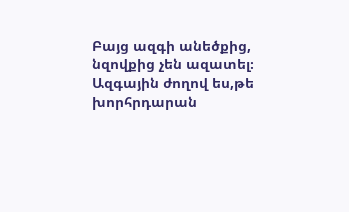Բայց ազգի անեծքից, նզովքից չեն ազատել։
Ազգային ժողով ես,թե խորհրդարան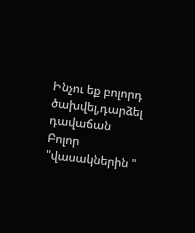Ինչու եք բոլորդ ծախվել,դարձել դավաճան
Բոլոր "վասակներին "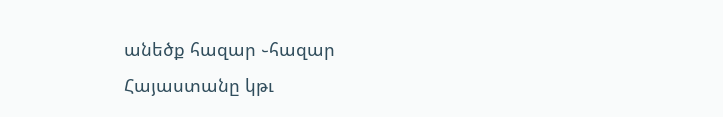անեծք հազար ֊հազար
Հայաստանը կթւ